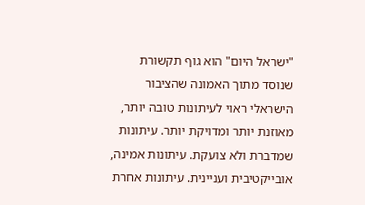"ישראל היום" הוא גוף תקשורת שנוסד מתוך האמונה שהציבור הישראלי ראוי לעיתונות טובה יותר, מאוזנת יותר ומדויקת יותר. עיתונות שמדברת ולא צועקת. עיתונות אמינה, אובייקטיבית ועניינית. עיתונות אחרת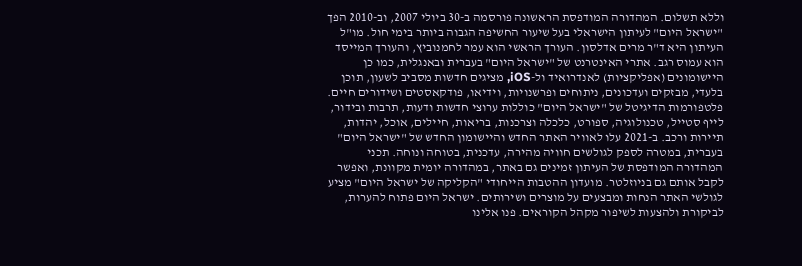וללא תשלום. המהדורה המודפסת הראשונה פורסמה ב-30 ביולי 2007, וב-2010 הפך "ישראל היום" לעיתון הישראלי בעל שיעור החשיפה הגבוה ביותר בימי חול. מו"ל העיתון היא ד"ר מרים אדלסון. העורך הראשי הוא עמר לחמנוביץ, והעורך המייסד הוא עמוס רגב. אתרי האינטרנט של "ישראל היום" בעברית ובאנגלית, כמו כן היישומונים (אפליקציות) לאנדרואיד ול-iOS, מציגים חדשות מסביב לשעון, תוכן בלעדי, מבזקים ועדכונים, ניתוחים ופרשנויות, וידיאו, פודקאסטים ושידורים חיים. פלטפורמות הדיגיטל של "ישראל היום" כוללות ערוצי חדשות ודעות, תרבות ובידור, לייף סטייל, טכנולוגיה, ספורט, כלכלה וצרכנות, בריאות, חיילים, אוכל, יהדות, תיירות ורכב. ב-2021 עלו לאוויר האתר החדש והיישומון החדש של "ישראל היום" בעברית, במטרה לספק לגולשים חוויה מהירה, עדכנית, בטוחה ונוחה. תכני המהדורה המודפסת של העיתון זמינים גם באתר, במהדורה יומית מקוונת, ואפשר לקבל אותם גם בניוזלטר. מועדון ההטבות הייחודי "הקליקה של ישראל היום" מציע לגולשי האתר הנחות ומבצעים על מוצרים ושירותים. ישראל היום פתוח להערות, לביקורת ולהצעות לשיפור מקהל הקוראים. פנו אלינו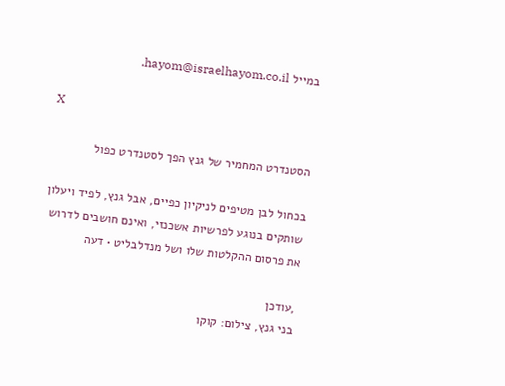במייל hayom@israelhayom.co.il.

X

הסטנדרט המחמיר של גנץ הפך לסטנדרט כפול

בכחול לבן מטיפים לניקיון כפיים, אבל גנץ, לפיד ויעלון שותקים בנוגע לפרשיות אשכנזי, ואינם חושבים לדרוש את פרסום ההקלטות שלו ושל מנדלבליט • דעה

,עודכן
בני גנץ, צילום: קוקו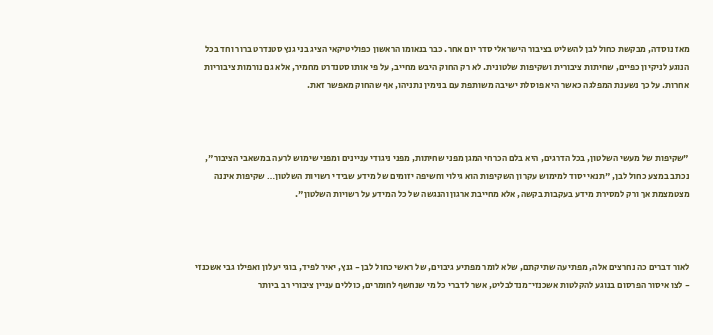מאז נוסדה, מבקשת כחול לבן להשליט בציבור הישראלי סדר יום אחר. כבר בנאומו הראשון כפוליטיקאי הציג בני גנץ סטנדרט ברור וחד בכל הנוגע לניקיון כפיים, שחיתות ציבורית ושקיפות שלטונית. לא רק החוק היבש מחייב, על פי אותו סטנדרט מחמיר, אלא גם נורמות ציבוריות אחרות. על כך נשענת המפלגה כאשר היא פוסלת ישיבה משותפת עם בנימין נתניהו, אף שהחוק מאפשר זאת.



"שקיפות של מעשי השלטון, בכל הדרגים, היא בלם הכרחי המגן מפני שחיתות, מפני ניגודי עניינים ומפני שימוש לרעה במשאבי הציבור", נכתב במצע כחול לבן, "תנאי יסוד למימוש עקרון השקיפות הוא גילוי וחשיפה יזומים של מידע שבידי רשויות השלטון… שקיפות איננה מצטמצמת אך ורק למסירת מידע בעקבות בקשה, אלא מחייבת ארגון והנגשה של כל המידע על רשויות השלטון".



לאור דברים כה נחרצים אלה, מפתיעה שתיקתם, שלא לומר מפתיע גיבוים, של ראשי כחול לבן - גנץ, יאיר לפיד, בוגי יעלון ואפילו גבי אשכנזי - לצו איסור הפרסום בנוגע להקלטות אשכנזי־מנדלבליט, אשר לדברי כל מי שנחשף לחומרים, כוללים עניין ציבורי רב ביותר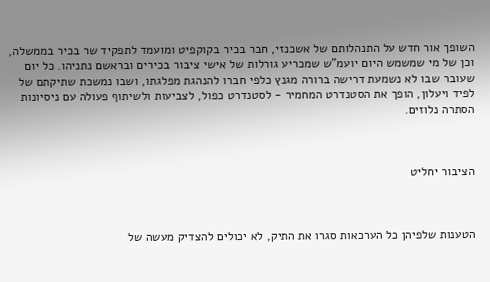השופך אור חדש על התנהלותם של אשכנזי, חבר בכיר בקוקפיט ומועמד לתפקיד שר בכיר בממשלה, וכן של מי שמשמש היום יועמ"ש שמכריע גורלות של אישי ציבור בכירים ובראשם נתניהו. כל יום שעובר שבו לא נשמעת דרישה ברורה מגנץ כלפי חברו להנהגת מפלגתו, ושבו נמשכת שתיקתם של לפיד ויעלון, הופך את הסטנדרט המחמיר - לסטנדרט כפול, לצביעות ולשיתוף פעולה עם ניסיונות הסתרה נלוזים.



הציבור יחליט



הטענות שלפיהן כל הערכאות סגרו את התיק, לא יכולים להצדיק מעשה של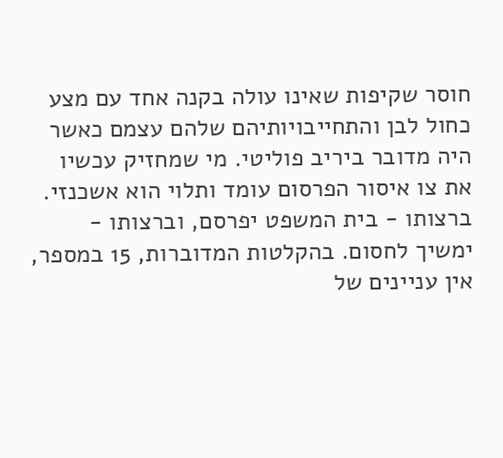חוסר שקיפות שאינו עולה בקנה אחד עם מצע כחול לבן והתחייבויותיהם שלהם עצמם כאשר היה מדובר ביריב פוליטי. מי שמחזיק עכשיו את צו איסור הפרסום עומד ותלוי הוא אשכנזי. ברצותו - בית המשפט יפרסם, וברצותו - ימשיך לחסום. בהקלטות המדוברות, 15 במספר, אין עניינים של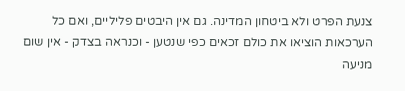צנעת הפרט ולא ביטחון המדינה. גם אין היבטים פליליים, ואם כל הערכאות הוציאו את כולם זכאים כפי שנטען - וכנראה בצדק - אין שום מניעה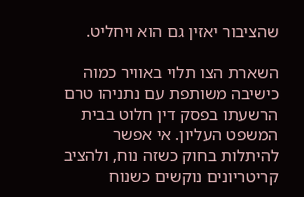שהציבור יאזין גם הוא ויחליט.

השארת הצו תלוי באוויר כמוה כישיבה משותפת עם נתניהו טרם הרשעתו בפסק דין חלוט בבית המשפט העליון. אי אפשר להיתלות בחוק כשזה נוח, ולהציב קריטריונים נוקשים כשנוח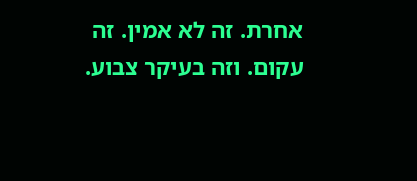אחרת. זה לא אמין. זה עקום. וזה בעיקר צבוע.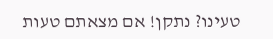טעינו? נתקן! אם מצאתם טעות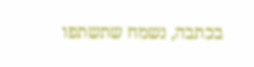בכתבה, נשמח שתשתפו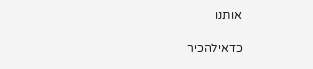אותנו

כדאילהכיר